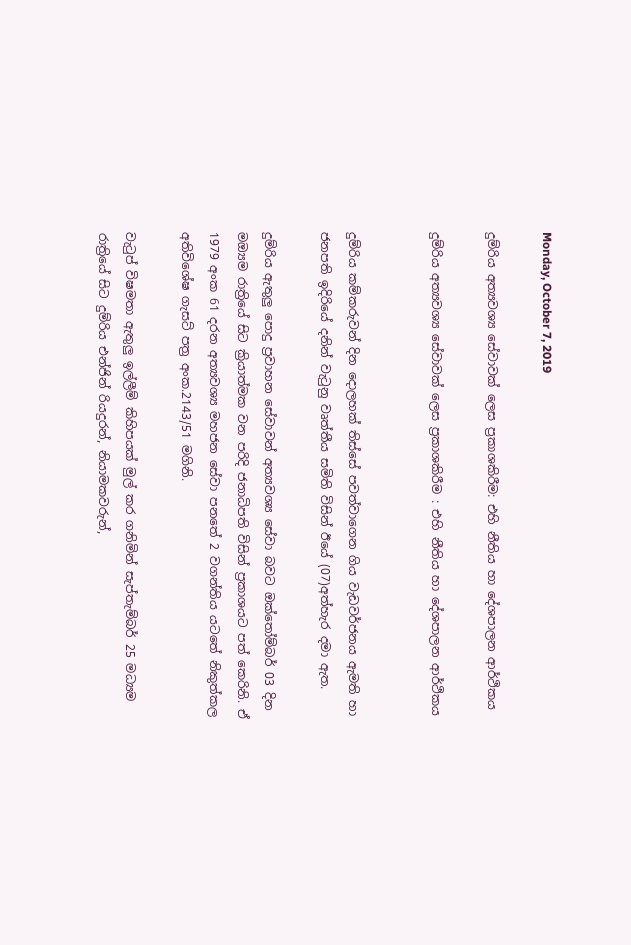Monday, October 7, 2019

දුම්රිය අත්‍යවශ්‍ය සේවාවක් ලෙස ප්‍රකාශකිරීම: එහි නීතිය හා දේශපාලන ආර්ථිකය

දුම්රිය අත්‍යවශ්‍ය සේවාවක් ලෙස ප්‍රකාශකිරීම : එහි නීතිය හා දේශපාලන ආර්ථිකය


දුම්රිය කම්කරුවන් දින දොලහක් තිස්සේ පවත්වාගෙන ගිය වැඩවර්ජනය ඇමති හා ජනපති ඉදිරියේ දනින් වැටුනු වෘත්තීය සමිති විසින් ඊයේ (07)අත්හැර දමා ඇත.

දුම්රිය ඇතුලු පොදු ප්‍රවාහන සේවාවන් අත්‍යවශ්‍ය සේවා බවට ඔක්තෝම්බර් 03 දින මඔ්‍යම රාත්‍රියේ සිට ක්‍රියාත්මක වන පරිදි ජනාධිපති විසින් ප්‍රකාශයට පත් කෙරිනි. ඒ 1979 අංක 61 දරන අත්‍යවශ්‍ය මහජන සේවා පනතේ 2 වගන්තිය යටතේ නිකුත්කල අතිවිශේෂ ගැසට් පත්‍ර අංක.2143/51 මගිනි.

වැටුප් විෂමතා ඇතුලු‍ ඉල්ලීම් කිහිපයක් මුල් කර ගනිමින් සැප්තැම්බර් 25 මධ්‍යම රාත්‍රියේ සිට දුම්රිය එන්ජින් රියදුරන්, නියාමකවරුන්,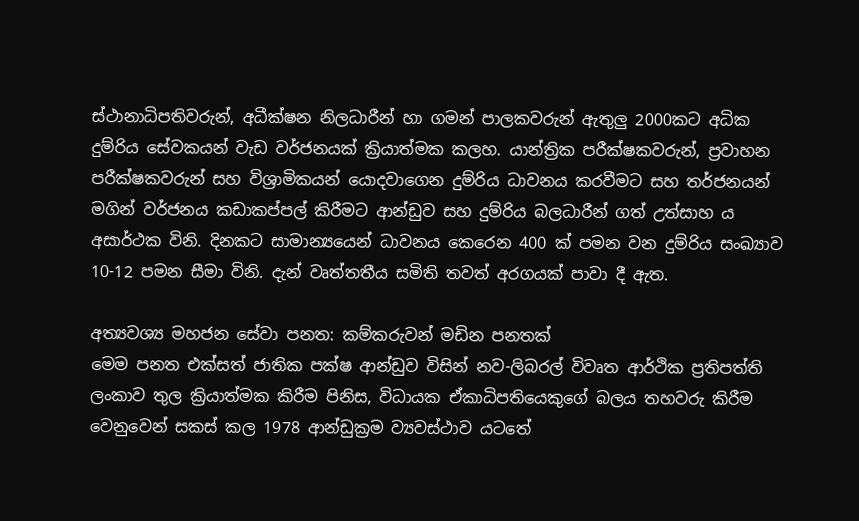ස්ථානාධිපතිවරුන්, අධීක්ෂන නිලධාරීන් හා ගමන් පාලකවරුන් ඇතුලු‍‍ 2000කට අධික දුම්රිය සේවකයන් වැඩ වර්ජනයක් ක්‍රියාත්මක කලහ. යාන්ත්‍රික පරීක්ෂකවරුන්, ප්‍රවාහන පරීක්ෂකවරුන් සහ විශ්‍රාමිකයන් යොදවාගෙන දුම්රිය ධාවනය කරවීමට සහ තර්ජනයන් මගින් වර්ජනය කඩාකප්පල් කිරීමට ආන්ඩුව සහ දුම්රිය බලධාරීන් ගත් උත්සාහ ය අසාර්ථක විනි. දිනකට සාමාන්‍යයෙන් ධාවනය කෙරෙන 400 ක් පමන වන දුම්රිය සංඛ්‍යාව 10-12 පමන සීමා විනි. දැන් වෘත්තතීය සමිති තවත් අරගයක් පාවා දී ඇත.

අත්‍යවශ්‍ය මහජන සේවා පනත: කම්කරුවන් මඩින පනතක්
මෙම පනත එක්සත් ජාතික පක්ෂ ආන්ඩුව විසින් නව-ලිබරල් විවෘත ආර්ථික ප්‍රතිපත්ති ලංකාව තුල ක්‍රියාත්මක කිරීම පිනිස, විධායක ඒකාධිපතියෙකුගේ බලය තහවරු කිරීම වෙනුවෙන් සකස් කල 1978 ආන්ඩුක්‍රම ව්‍යවස්ථාව යටතේ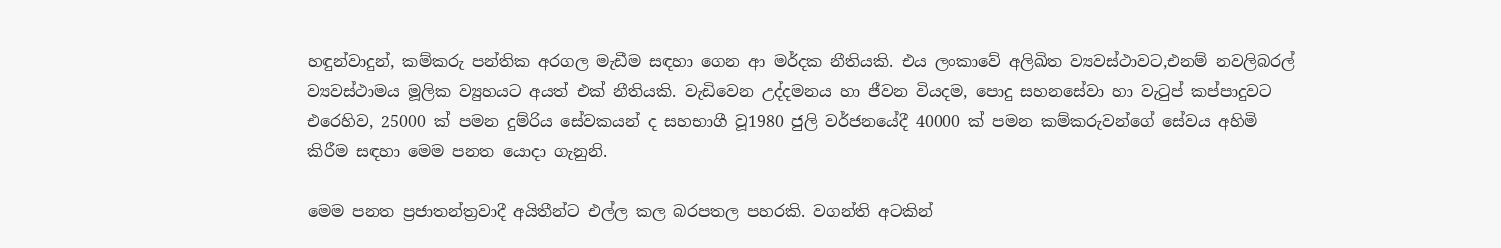හඳුන්වාදුන්, කම්කරු පන්තික අරගල මැඩීම සඳහා ගෙන ආ මර්දක නීතියකි. එය ලංකාවේ අලිඛිත ව්‍යවස්ථාවට,එනම් නවලිබරල් ව්‍යවස්ථාමය මූලික ව්‍යුහයට අයත් එක් නීතියකි. වැඩිවෙන උද්දමනය හා ජීවන වියදම, පොදු සහනසේවා හා වැටුප් කප්පාදුවට එරෙහිව, 25000 ක් පමන දුම්රිය සේවකයන් ද සහභාගී වූ1980 ජුලි වර්ජනයේදී 40000 ක් පමන කම්කරුවන්ගේ සේවය අහිමි කිරීම සඳහා මෙම පනත යොදා ගැනුනි.

මෙම පනත ප්‍රජාතන්ත්‍රවාදී අයිතීන්ට එල්ල කල බරපතල පහරකි. වගන්ති අටකින්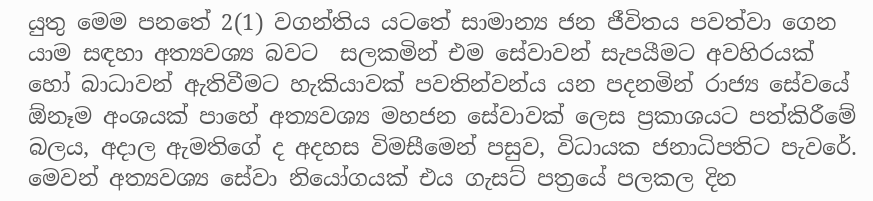යුතු මෙම පනතේ 2(1) වගන්තිය යටතේ සාමාන්‍ය ජන ජීවිතය පවත්වා ගෙන යාම සඳහා අත්‍යවශ්‍ය බවට  සලකමින් එම සේවාවන් සැපයීමට අවහිරයක් හෝ බාධාවන් ඇතිවීමට හැකියාවක් පවතින්වන්ය යන පදනමින් රාජ්‍ය සේවයේ ඕනෑම අංශයක් පාහේ අත්‍යවශ්‍ය මහජන සේවාවක් ලෙස ප්‍රකාශයට පත්කිරීමේ බලය, අදාල ඇමතිගේ ද අදහස විමසීමෙන් පසුව, විධායක ජනාධිපතිට පැවරේ. මෙවන් අත්‍යවශ්‍ය සේවා නියෝගයක් එය ගැසට් පත්‍රයේ පලකල දින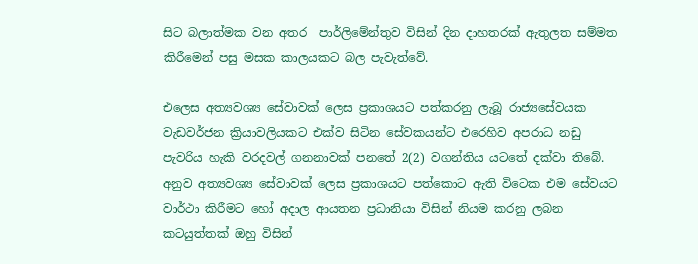සිට බලාත්මක වන අතර  පාර්ලිමේන්තුව විසින් දින දාහතරක් ඇතුලත සම්මත කිරීමෙන් පසු මසක කාලයකට බල පැවැත්වේ.

එලෙස අත්‍යවශ්‍ය සේවාවක් ලෙස ප්‍රකාශයට පත්කරනු ලැබූ රාජ්‍යසේවයක වැඩවර්ජන ක්‍රියාවලියකට එක්ව සිටින සේවකයන්ට එරෙහිව අපරාධ නඩු පැවරිය හැකි වරදවල් ගනනාවක් පනතේ 2(2) වගන්තිය යටතේ දක්වා තිබේ. අනුව අත්‍යවශ්‍ය සේවාවක් ලෙස ප්‍රකාශයට පත්කොට ඇති විටෙක එම සේවයට වාර්ථා කිරීමට හෝ අදාල ආයතන ප්‍රධානියා විසින් නියම කරනු ලබන කටයුත්තක් ඔහු විසින්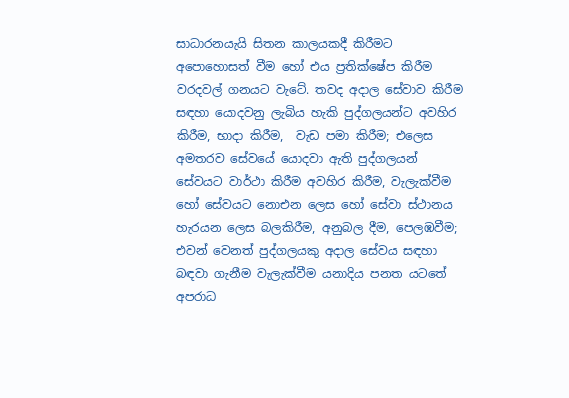සාධාරනයැයි සිතන කාලයකදී කිරීමට අපොහොසත් වීම හෝ එය ප්‍රතික්ෂේප කිරීම වරදවල් ගනයට වැටේ. තවද අදාල සේවාව කිරීම සඳහා යොදවනු ලැබිය හැකි පුද්ගලයන්ට අවහිර කිරීම, භාදා කිරීම,  වැඩ පමා කිරීම; එලෙස අමතරව සේවයේ යොදවා ඇති පුද්ගලයන් සේවයට වාර්ථා කිරීම අවහිර කිරීම, වැලැක්වීම හෝ සේවයට නොඑන ලෙස හෝ සේවා ස්ථානය හැරයන ලෙස බලකිරීම, අනුබල දීම, පෙලඹවීම; එවන් වෙනත් පුද්ගලයකු අදාල සේවය සඳහා බඳවා ගැනීම වැලැක්වීම යනාදිය පනත යටතේ අපරාධ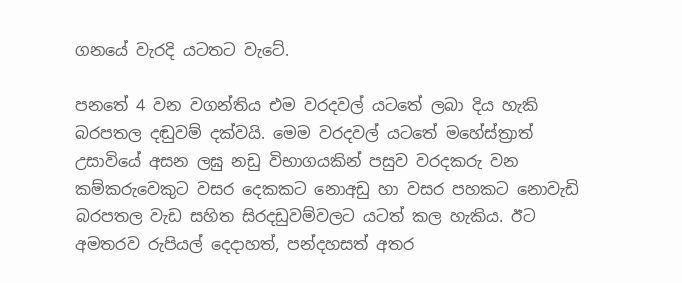ගනයේ වැරදි යටතට වැටේ.

පනතේ 4 වන වගන්තිය එම වරදවල් යටතේ ලබා දිය හැකි බරපතල දඬුවම් දක්වයි. මෙම වරදවල් යටතේ මහේස්ත්‍රාත් උසාවියේ අසන ලඝු නඩු විභාගයකින් පසුව වරදකරු වන කම්කරුවෙකුට වසර දෙකකට නොඅඩු හා වසර පහකට නොවැඩි බරපතල වැඩ සහිත සිරදඩුවම්වලට යටත් කල හැකිය. ඊට අමතරව රුපියල් දෙදාහත්, පන්දහසත් අතර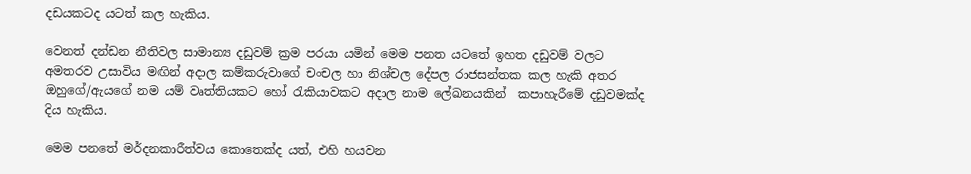දඩයකටද යටත් කල හැකිය.

වෙනත් දන්ඩන නීතිවල සාමාන්‍ය දඩුවම් ක්‍රම පරයා යමින් මෙම පනත යටතේ ඉහත දඩුවම් වලට අමතරව උසාවිය මඟින් අදාල කම්කරුවාගේ චංචල හා නිශ්චල දේපල රාජසන්තක කල හැකි අතර ඔහුගේ/ඇයගේ නම යම් වෘත්තියකට හෝ රැකියාවකට අදාල නාම ලේඛනයකින්  කපාහැරීමේ දඩුවමක්ද දිය හැකිය.

මෙම පනතේ මර්දනකාරීත්වය කොතෙක්ද යත්, එහි හයවන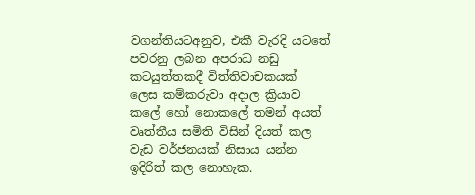වගන්තියටඅනුව, එකී වැරදි යටතේ පවරනු ලබන අපරාධ නඩු කටයුත්තකදී විත්තිවාචකයක් ලෙස කම්කරුවා අදාල ක්‍රියාව කලේ හෝ නොකලේ තමන් අයත් වෘත්තීය සමිති විසින් දියත් කල වැඩ වර්ජනයක් නිසාය යන්න ඉදිරිත් කල නොහැක.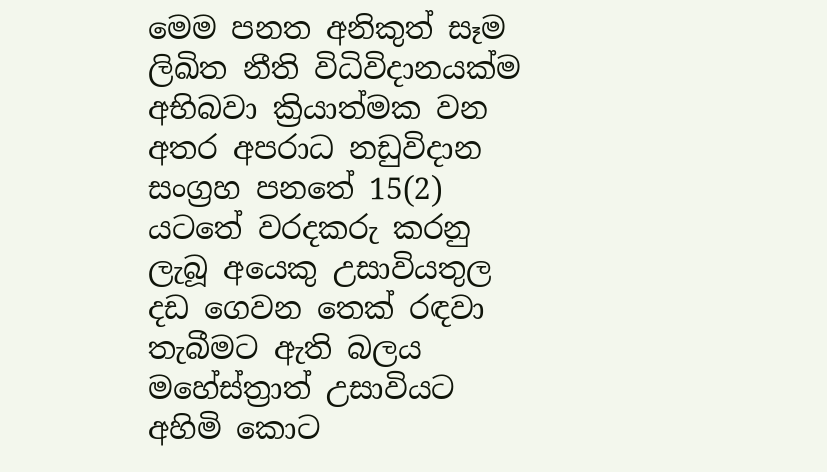මෙම පනත අනිකුත් සෑම ලිඛිත නීති විධිවිදානයක්ම අභිබවා ක්‍රියාත්මක වන අතර අපරාධ නඩුවිදාන සංග්‍රහ පනතේ 15(2) යටතේ වරදකරු කරනු ලැබූ අයෙකු උසාවියතුල දඩ ගෙවන තෙක් රඳවා තැබීමට ඇති බලය මහේස්ත්‍රාත් උසාවියට අහිමි කොට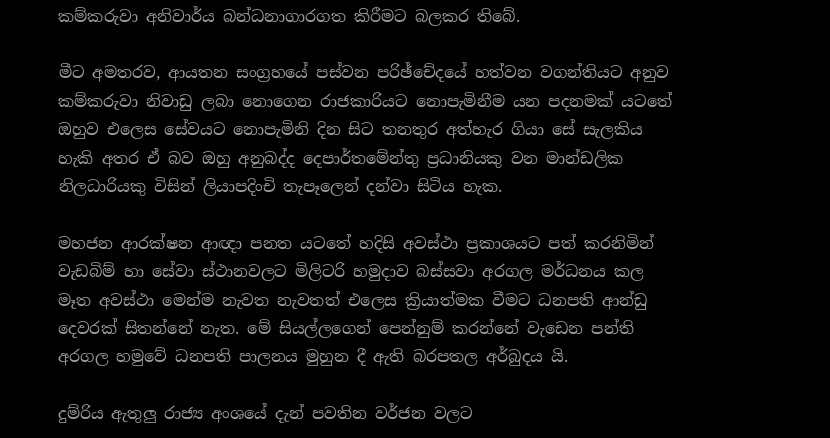කම්කරුවා අනිවාර්ය බන්ධනාගාරගත කිරීමට බලකර තිබේ.

මීට අමතරව, ආයතන සංග්‍රහයේ පස්වන පරිඡ්චේදයේ හත්වන වගන්තියට අනුව කම්කරුවා නිවාඩු ලබා නොගෙන රාජකාරියට නොපැමිනීම යන පදනමක් යටතේ ඔහුව එලෙස සේවයට නොපැමිනි දින සිට තනතුර අත්හැර ගියා සේ සැලකිය හැකි අතර ඒ බව ඔහු අනුබද්ද දෙපාර්තමේන්තු ප්‍රධානියකු වන මාන්ඩලික නිලධාරියකු විසින් ලියාපදිංචි තැපෑලෙන් දන්වා සිටිය හැක.

මහජන ආරක්ෂන ආඥා පනත යටතේ හදිසි අවස්ථා ප්‍රකාශයට පත් කරනිමින් වැඩබිම් හා සේවා ස්ථානවලට මිලිටරි හමුදාව බස්සවා අරගල මර්ධනය කල මෑත අවස්ථා මෙන්ම නැවත නැවතත් එලෙස ක්‍රියාත්මක වීමට ධනපති ආන්ඩු දෙවරක් සිතන්නේ නැත. මේ සියල්ලගෙන් පෙන්නුම් කරන්නේ වැඩෙන පන්ති අරගල හමුවේ ධනපති පාලනය මුහුන දී ඇති බරපතල අර්බුදය යි.

දුම්රිය ඇතුලු‍ රාජ්‍ය අංශයේ දැන් පවතින වර්ජන වලට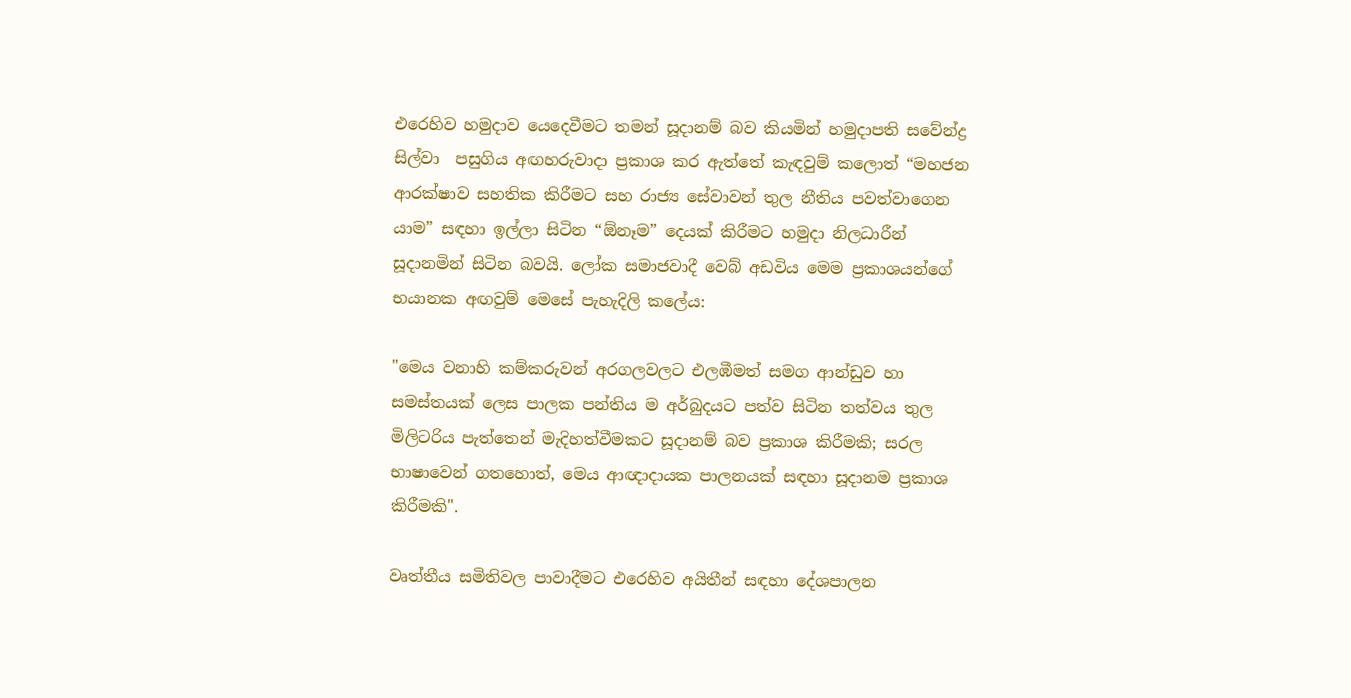එරෙහිව හමුදාව යෙදෙවීමට තමන් සූදානම් බව කියමින් හමුදාපති සවේන්ද්‍ර සිල්වා  පසුගිය අඟහරුවාදා ප්‍රකාශ කර ඇත්තේ කැඳවුම් කලොත් “මහජන ආරක්ෂාව සහතික කිරීමට සහ රාජ්‍ය සේවාවන් තුල නීතිය පවත්වාගෙන යාම” සඳහා ඉල්ලා සිටින “ඕනෑම” දෙයක් කිරීමට හමුදා නිලධාරීන් සූදානමින් සිටින බවයි. ලෝක සමාජවාදී වෙබ් අඩවිය මෙම ප්‍රකාශයන්ගේ භයානක අඟවුම් මෙසේ පැහැදිලි කලේය:

"මෙය වනාහි කම්කරුවන් අරගලවලට එලඹීමත් සමග ආන්ඩුව හා සමස්තයක් ලෙස පාලක පන්තිය ම අර්බුදයට පත්ව සිටින තත්වය තුල මිලිටරිය පැත්තෙන් මැදිහත්වීමකට සූදානම් බව ප්‍රකාශ කිරීමකි; සරල භාෂාවෙන් ගතහොත්, මෙය ආඥාදායක පාලනයක් සඳහා සූදානම ප්‍රකාශ කිරීමකි".

වෘත්තීය සමිතිවල පාවාදීමට එරෙහිව අයිතීන් සඳහා දේශපාලන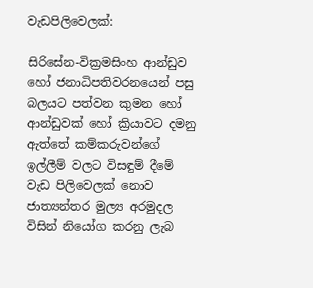වැඩපිලිවෙලක්:

සිරිසේන-වික්‍රමසිංහ ආන්ඩුව හෝ ජනාධිපතිවරනයෙන් පසු බලයට පත්වන කුමන හෝ ආන්ඩුවක් හෝ ක්‍රියාවට දමනු ඇත්තේ කම්කරුවන්ගේ ඉල්ලීම් වලට විසඳුම් දීමේ වැඩ පිලිවෙලක් නොව ජාත්‍යන්තර මුල්‍ය අරමුදල විසින් නියෝග කරනු ලැබ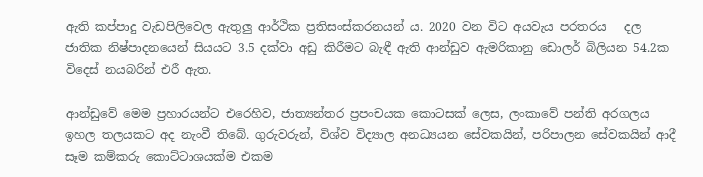ඇති කප්පාදු වැඩපිලිවෙල ඇතුලු ආර්ථික ප්‍රතිසංස්කරනයන් ය. 2020 වන විට අයවැය පරතරය   දල ජාතික නිෂ්පාදනයෙන් සියයට 3.5 දක්වා අඩු කිරීමට බැඳී ඇති ආන්ඩුව ඇමරිකානු ඩොලර් බිලියන 54.2ක විදෙස් නයබරින් එරී ඇත.

ආන්ඩුවේ මෙම ප්‍රහාරයන්ට එරෙහිව, ජාත්‍යන්තර ප්‍රපංචයක කොටසක් ලෙස, ලංකාවේ පන්ති අරගලය ඉහල තලයකට අද නැංවී තිබේ. ගුරුවරුන්, විශ්ව විද්‍යාල අනධ්‍යයන සේවකයින්, පරිපාලන සේවකයින් ආදී සෑම කම්කරු කොට්ටාශයක්ම එකම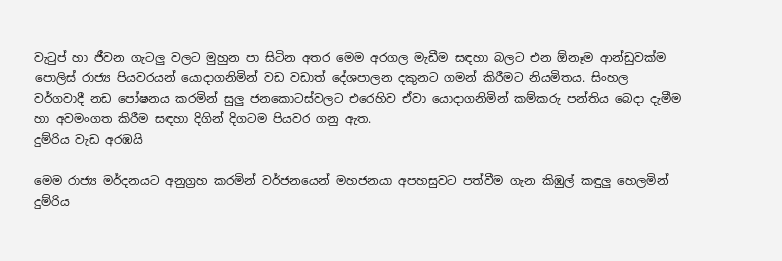වැටුප් හා ජීවන ගැටලු වලට මුහුන පා සිටින අතර මෙම අරගල මැඩීම සඳහා බලට එන ඕනෑම ආන්ඩුවක්ම පොලිස් රාජ්‍ය පියවරයන් යොදාගනිමින් වඩ වඩාත් දේශපාලන දකුනට ගමන් කිරීමට නියමිතය. සිංහල වර්ගවාදී නඩ පෝෂනය කරමින් සුලු ජනකොටස්වලට එරෙහිව ඒවා යොදාගනිමින් කම්කරු පන්තිය බෙදා දැමීම හා අවමංගත කිරීම සඳහා දිගින් දිගටම පියවර ගනු ඇත.
දුම්රිය වැඩ අරඹයි

මෙම රාජ්‍ය මර්දනයට අනුග්‍රහ කරමින් වර්ජනයෙන් මහජනයා අපහසුවට පත්වීම ගැන කිඹුල් කඳුලු‍ හෙලමින් දුම්රිය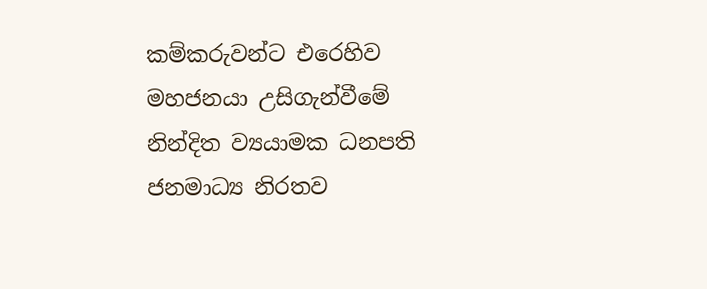කම්කරුවන්ට එරෙහිව මහජනයා උසිගැන්වීමේ නින්දිත ව්‍යයාමක ධනපති ජනමාධ්‍ය නිරතව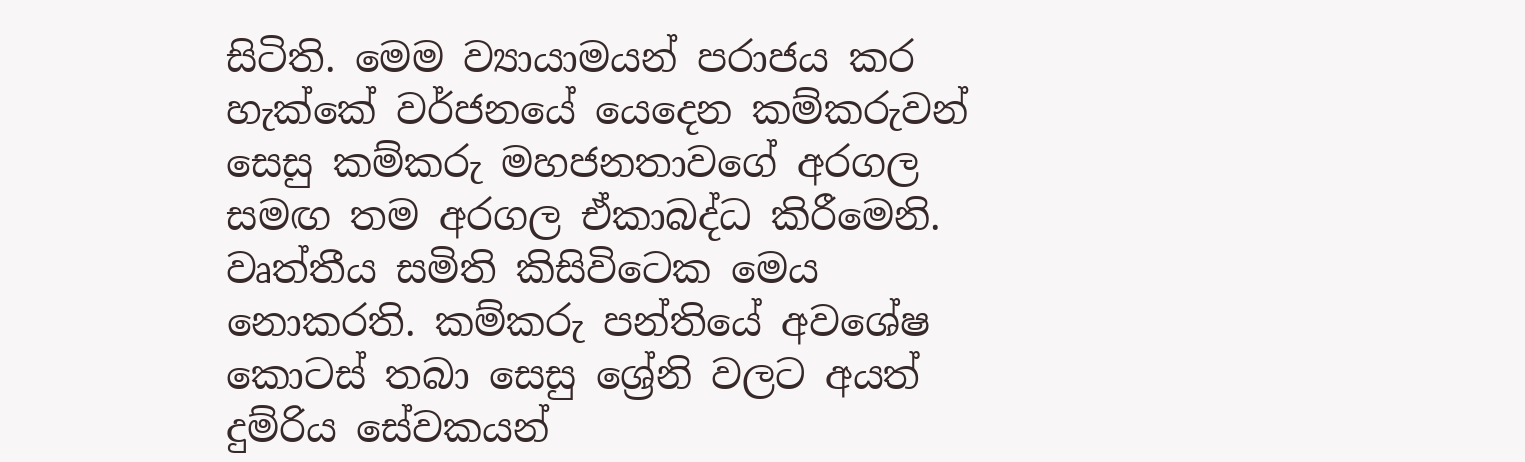සිටිති. මෙම ව්‍යායාමයන් පරාජය කර හැක්කේ වර්ජනයේ යෙදෙන කම්කරුවන් සෙසු කම්කරු මහජනතාවගේ අරගල සමඟ තම අරගල ඒකාබද්ධ කිරීමෙනි. වෘත්තීය සමිති කිසිවිටෙක මෙය නොකරති. කම්කරු පන්තියේ අවශේෂ කොටස් තබා සෙසු ශ්‍රේනි වලට අයත් දුම්රිය සේවකයන්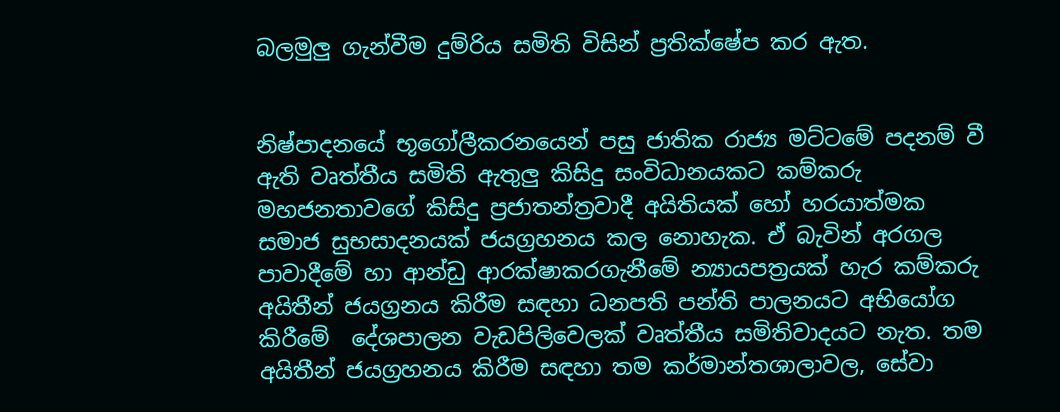බලමුලු‍ ගැන්වීම දුම්රිය සමිති විසින් ප්‍රතික්ෂේප කර ඇත.


නිෂ්පාදනයේ භූගෝලීකරනයෙන් පසු ජාතික රාජ්‍ය මට්ටමේ පදනම් වී ඇති වෘත්තීය සමිති ඇතුලු කිසිදු සංවිධානයකට කම්කරු මහජනතාවගේ කිසිදු ප්‍රජාතන්ත්‍රවාදී අයිතියක් හෝ හරයාත්මක සමාජ සුභසාදනයක් ජයග්‍රහනය කල නොහැක. ඒ බැවින් අරගල පාවාදීමේ හා ආන්ඩු ආරක්ෂාකරගැනීමේ න්‍යායපත්‍රයක් හැර කම්කරු අයිතීන් ජයග්‍රනය කිරීම සඳහා ධනපති පන්ති පාලනයට අභියෝග කිරීමේ  දේශපාලන වැඩපිලිවෙලක් වෘත්තීය සමිතිවාදයට නැත. තම අයිතීන් ජයග්‍රහනය කිරීම සඳහා තම කර්මාන්තශාලාවල, සේවා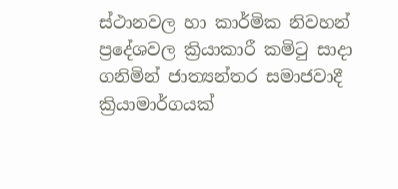ස්ථානවල හා කාර්මික නිවහන් ප්‍රදේශවල ක්‍රියාකාරී කමිටු සාදා ගනිමින් ජාත්‍යන්තර සමාජවාදී ක්‍රියාමාර්ගයක්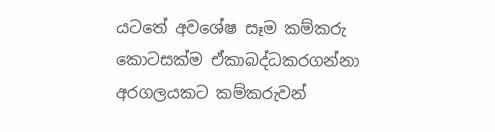යටතේ අවශේෂ සෑම කම්කරු කොටසක්ම ඒකාබද්ධකරගන්නා අරගලයකට කම්කරුවන්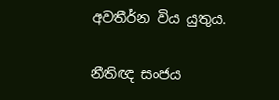අවතීර්න විය යුතුය.

නීතිඥ සංජය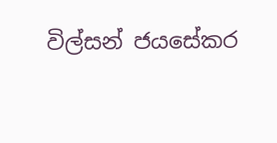විල්සන් ජයසේකර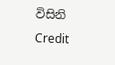විසිනි
Credit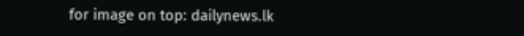for image on top: dailynews.lk